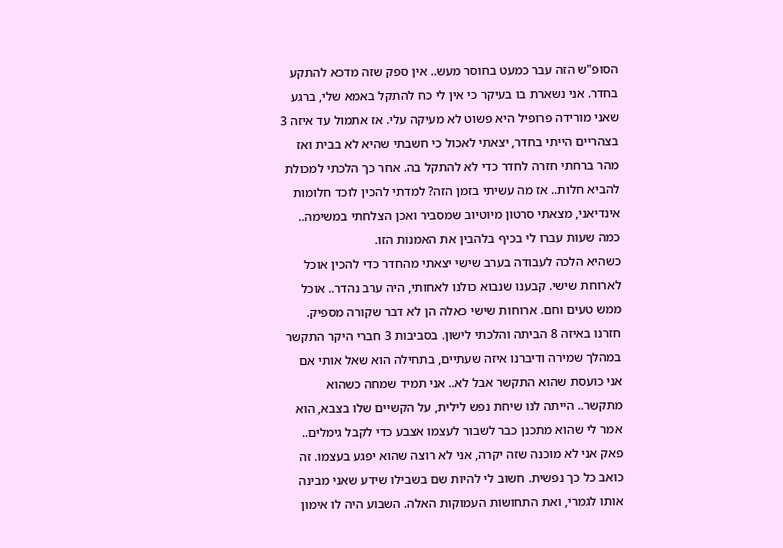הסופ"ש הזה עבר כמעט בחוסר מעש.. אין ספק שזה מדכא להתקע בחדר. אני נשארת בו בעיקר כי אין לי כח להתקל באמא שלי, ברגע שאני מורידה פרופיל היא פשוט לא מעיקה עלי. אז אתמול עד איזה 3 בצהריים הייתי בחדר, יצאתי לאכול כי חשבתי שהיא לא בבית ואז מהר ברחתי חזרה לחדר כדי לא להתקל בה. אחר כך הלכתי למכולת להביא חלות.. אז מה עשיתי בזמן הזה? למדתי להכין לוכד חלומות אינדיאני, מצאתי סרטון מיוטיוב שמסביר ואכן הצלחתי במשימה.. כמה שעות עברו לי בכיף בלהבין את האמנות הזו.
כשהיא הלכה לעבודה בערב שישי יצאתי מהחדר כדי להכין אוכל לארוחת שישי. קבענו שנבוא כולנו לאחותי, היה ערב נהדר.. אוכל ממש טעים וחם. ארוחות שישי כאלה הן לא דבר שקורה מספיק. חזרנו באיזה 8 הביתה והלכתי לישון. בסביבות 3 חברי היקר התקשר במהלך שמירה ודיברנו איזה שעתיים, בתחילה הוא שאל אותי אם אני כועסת שהוא התקשר אבל לא.. אני תמיד שמחה כשהוא מתקשר.. הייתה לנו שיחת נפש לילית, על הקשיים שלו בצבא, הוא אמר לי שהוא מתכנן כבר לשבור לעצמו אצבע כדי לקבל גימלים.. פאק אני לא מוכנה שזה יקרה, אני לא רוצה שהוא יפגע בעצמו. זה כואב כל כך נפשית. חשוב לי להיות שם בשבילו שידע שאני מבינה אותו לגמרי, ואת התחושות העמוקות האלה. השבוע היה לו אימון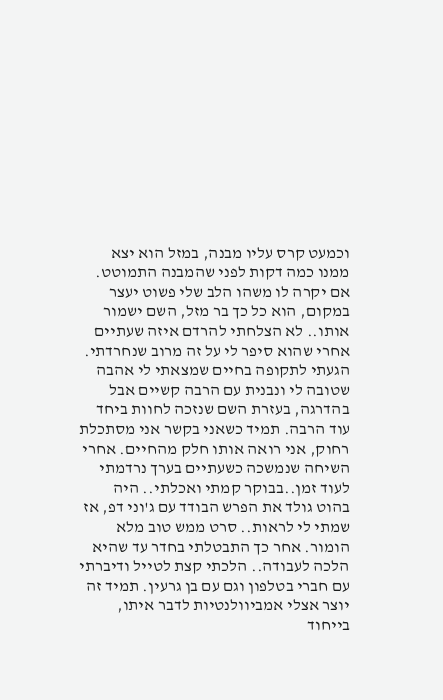וכמעט קרס עליו מבנה, במזל הוא יצא ממנו כמה דקות לפני שהמבנה התמוטט. אם יקרה לו משהו הלב שלי פשוט יעצר במקום, הוא כל כך בר מזל, השם ישמור אותו.. לא הצלחתי להרדם איזה שעתיים אחרי שהוא סיפר לי על זה מרוב שנחרדתי. הגעתי לתקופה בחיים שמצאתי לי אהבה שטובה לי ונבנית עם הרבה קשיים אבל בהדרגה, בעזרת השם שנזכה לחוות ביחד עוד הרבה. תמיד כשאני בקשר אני מסתכלת רחוק, אני רואה אותו חלק מהחיים. אחרי השיחה שנמשכה כשעתיים בערך נרדמתי לעוד זמן..בבוקר קמתי ואכלתי.. היה בהוט גולד את הפרש הבודד עם ג'וני דפ, אז שמתי לי לראות.. סרט ממש טוב מלא הומור. אחר כך התבטלתי בחדר עד שהיא הלכה לעבודה.. הלכתי קצת לטייל ודיברתי עם חברי בטלפון וגם עם בן גרעין. תמיד זה יוצר אצלי אמביוולנטיות לדבר איתו, בייחוד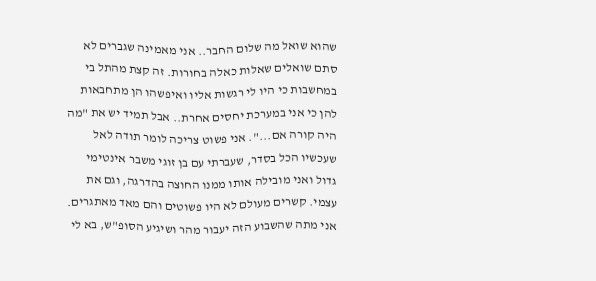שהוא שואל מה שלום החבר.. אני מאמינה שגברים לא סתם שואלים שאלות כאלה בחורות. זה קצת מהתל בי במחשבות כי היו לי רגשות אליו ואיפשהו הן מתחבאות להן כי אני במערכת יחסים אחרת.. אבל תמיד יש את "מה היה קורה אם...". אני פשוט צריכה לומר תודה לאל שעכשיו הכל בסדר, שעברתי עם בן זוגי משבר אינטימי גדול ואני מובילה אותו ממנו החוצה בהדרגה, וגם את עצמי. קשרים מעולם לא היו פשוטים והם מאד מאתגרים.
אני מתה שהשבוע הזה יעבור מהר ושיגיע הסופ"ש, בא לי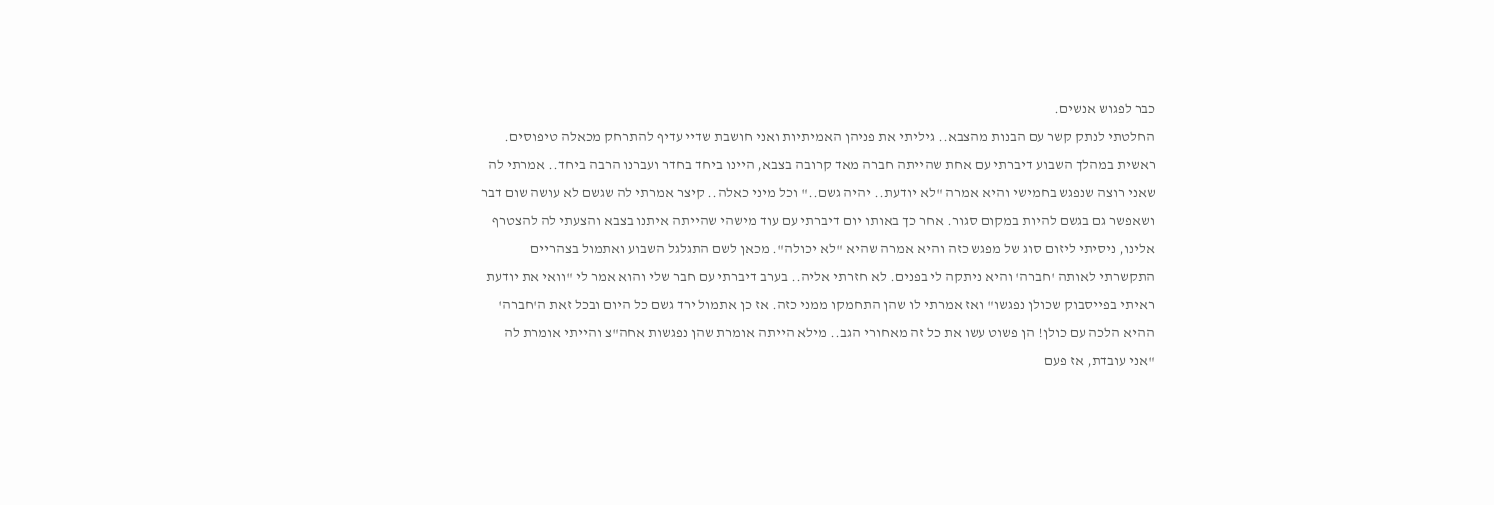כבר לפגוש אנשים.
החלטתי לנתק קשר עם הבנות מהצבא.. גיליתי את פניהן האמיתיות ואני חושבת שדיי עדיף להתרחק מכאלה טיפוסים. ראשית במהלך השבוע דיברתי עם אחת שהייתה חברה מאד קרובה בצבא, היינו ביחד בחדר ועברנו הרבה ביחד.. אמרתי לה שאני רוצה שנפגש בחמישי והיא אמרה "לא יודעת.. יהיה גשם.." וכל מיני כאלה.. קיצר אמרתי לה שגשם לא עושה שום דבר ושאפשר גם בגשם להיות במקום סגור. אחר כך באותו יום דיברתי עם עוד מישהי שהייתה איתנו בצבא והצעתי לה להצטרף אלינו, ניסיתי ליזום סוג של מפגש כזה והיא אמרה שהיא "לא יכולה". מכאן לשם התגלגל השבוע ואתמול בצהריים התקשרתי לאותה 'חברה' והיא ניתקה לי בפנים. לא חזרתי אליה.. בערב דיברתי עם חבר שלי והוא אמר לי "וואי את יודעת ראיתי בפייסבוק שכולן נפגשו" ואז אמרתי לו שהן התחמקו ממני כזה. אז כן אתמול ירד גשם כל היום ובכל זאת ה'חברה' ההיא הלכה עם כולן! הן פשוט עשו את כל זה מאחורי הגב.. מילא הייתה אומרת שהן נפגשות אחה"צ והייתי אומרת לה "אני עובדת, אז פעם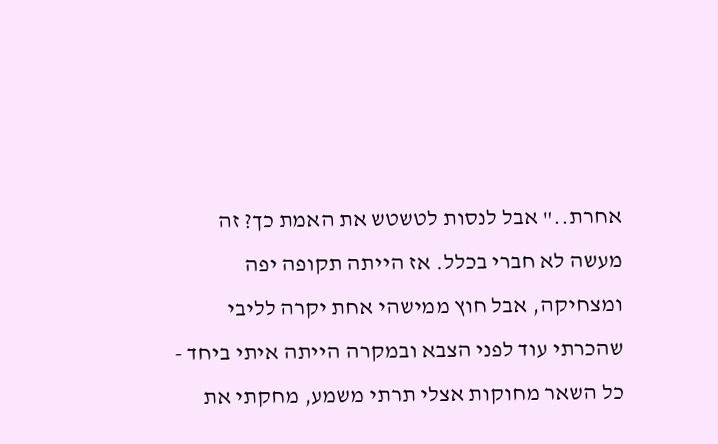אחרת.." אבל לנסות לטשטש את האמת כך? זה מעשה לא חברי בכלל. אז הייתה תקופה יפה ומצחיקה, אבל חוץ ממישהי אחת יקרה לליבי שהכרתי עוד לפני הצבא ובמקרה הייתה איתי ביחד - כל השאר מחוקות אצלי תרתי משמע, מחקתי את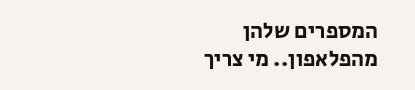המספרים שלהן מהפלאפון.. מי צריך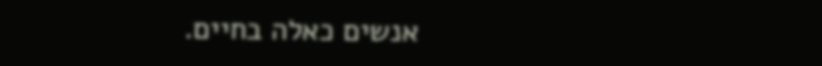אנשים כאלה בחיים.